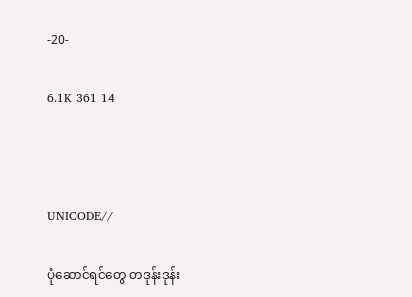-20-

6.1K 361 14



UNICODE//

ပုံဆောင်ရင်တွေ တဒုန်းဒုန်း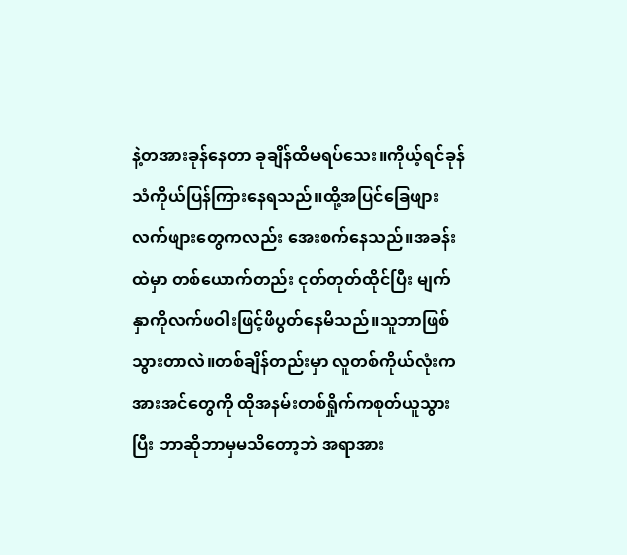နဲ့တအားခုန်နေတာ ခုချိန်ထိမရပ်သေး။ကိုယ့်ရင်ခုန်သံကိုယ်ပြန်ကြားနေရသည်။ထို့အပြင်ခြေဖျားလက်ဖျားတွေကလည်း အေးစက်နေသည်။အခန်းထဲမှာ တစ်ယောက်တည်း ငုတ်တုတ်ထိုင်ပြီး မျက်နှာကိုလက်ဖဝါးဖြင့်ဖိပွတ်နေမိသည်။သူဘာဖြစ်သွားတာလဲ။တစ်ချိန်တည်းမှာ လူတစ်ကိုယ်လုံးကအားအင်တွေကို ထိုအနမ်းတစ်ရှိုက်ကစုတ်ယူသွားပြီး ဘာဆိုဘာမှမသိတော့ဘဲ အရာအား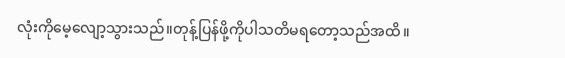လုံးကိုမေ့လျော့သွားသည်။တုန့်ပြန်ဖို့ကိုပါသတိမရတော့သည်အထိ။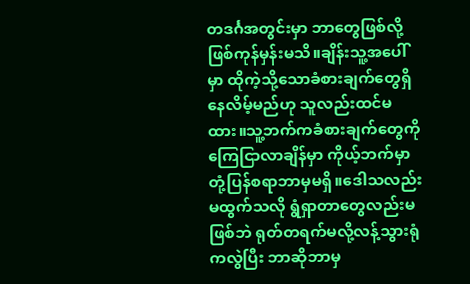တဒင်္ဂအတွင်းမှာ ဘာတွေဖြစ်လို့ဖြစ်ကုန်မှန်းမသိ။ချိန်းသူ့အပေါ်မှာ ထိုကဲ့သို့သောခံစားချက်တွေရှိနေလိမ့်မည်ဟု သူလည်းထင်မထား။သူ့ဘက်ကခံစားချက်တွေကိုကြေငြာလာချိန်မှာ ကိုယ့်ဘက်မှာတုံ့ပြန်စရာဘာမှမရှိ။ဒေါသလည်းမထွက်သလို ရွံရှာတာတွေလည်းမဖြစ်ဘဲ ရုတ်တရက်မလို့လန့်သွားရုံကလွဲပြီး ဘာဆိုဘာမှ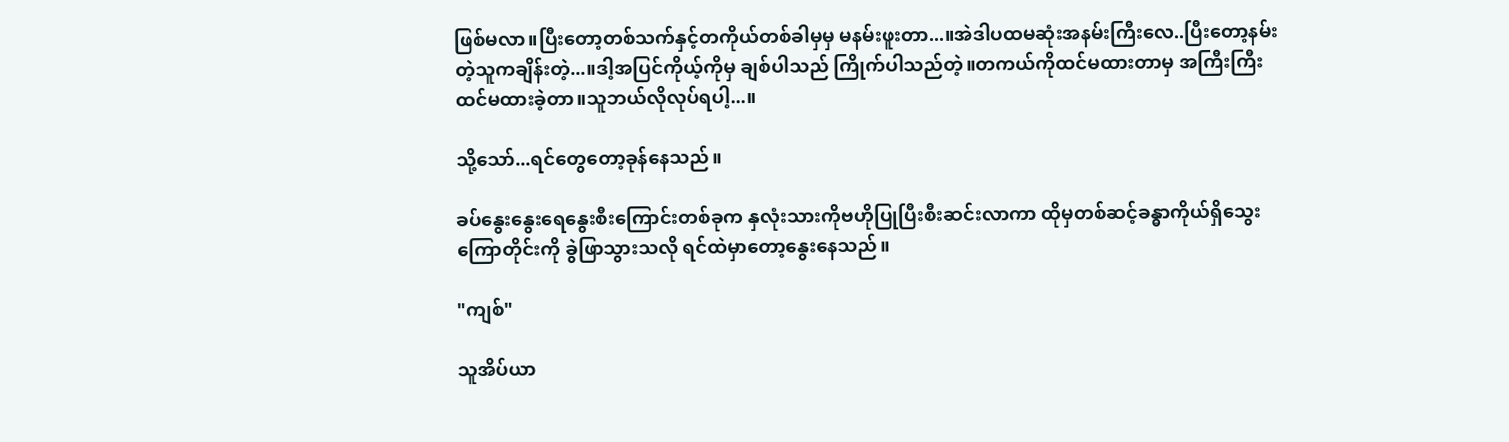ဖြစ်မလာ။ပြီးတော့တစ်သက်နှင့်တကိုယ်တစ်ခါမှမှ မနမ်းဖူးတာ...။အဲဒါပထမဆုံးအနမ်းကြီးလေ..ပြီးတော့နမ်းတဲ့သူကချိန်းတဲ့...။ဒါ့အပြင်ကိုယ့်ကိုမှ ချစ်ပါသည် ကြိုက်ပါသည်တဲ့။တကယ်ကိုထင်မထားတာမှ အကြီးကြီးထင်မထားခဲ့တာ။သူဘယ်လိုလုပ်ရပါ့...။

သို့သော်...ရင်တွေတော့ခုန်နေသည်။

ခပ်နွေးနွေးရေနွေးစီးကြောင်းတစ်ခုက နှလုံးသားကိုဗဟိုပြုပြီးစီးဆင်းလာကာ ထိုမှတစ်ဆင့်ခန္ဓာကိုယ်ရှိသွေးကြောတိုင်းကို ခွဲဖြာသွားသလို ရင်ထဲမှာတော့နွေးနေသည်။

"ကျစ်"

သူအိပ်ယာ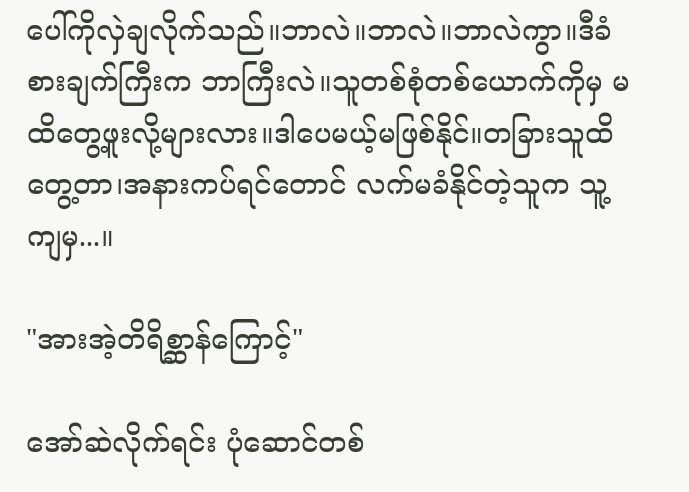ပေါ်ကိုလှဲချလိုက်သည်။ဘာလဲ။ဘာလဲ။ဘာလဲကွာ။ဒီခံစားချက်ကြီးက ဘာကြီးလဲ။သူတစ်စုံတစ်ယောက်ကိုမှ မထိတွေ့ဖူးလို့များလား။ဒါပေမယ့်မဖြစ်နိုင်။တခြားသူထိတွေ့တာ၊အနားကပ်ရင်တောင် လက်မခံနိုင်တဲ့သူက သူ့ကျမှ...။

"အားအဲ့တိရိစ္ဆာန်ကြောင့်"

အော်ဆဲလိုက်ရင်း ပုံဆောင်တစ်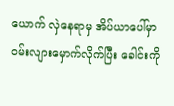ယောက် လှဲနေရာမှ အိပ်ယာပေါ်မှာဝမ်းလျားမှောက်လိုက်ပြီး ခေါင်းကို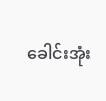ခေါင်းအုံး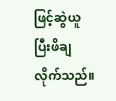ဖြင့်ဆွဲယူပြီးဖိချလိုက်သည်။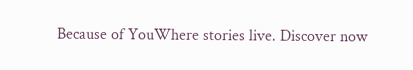Because of YouWhere stories live. Discover now